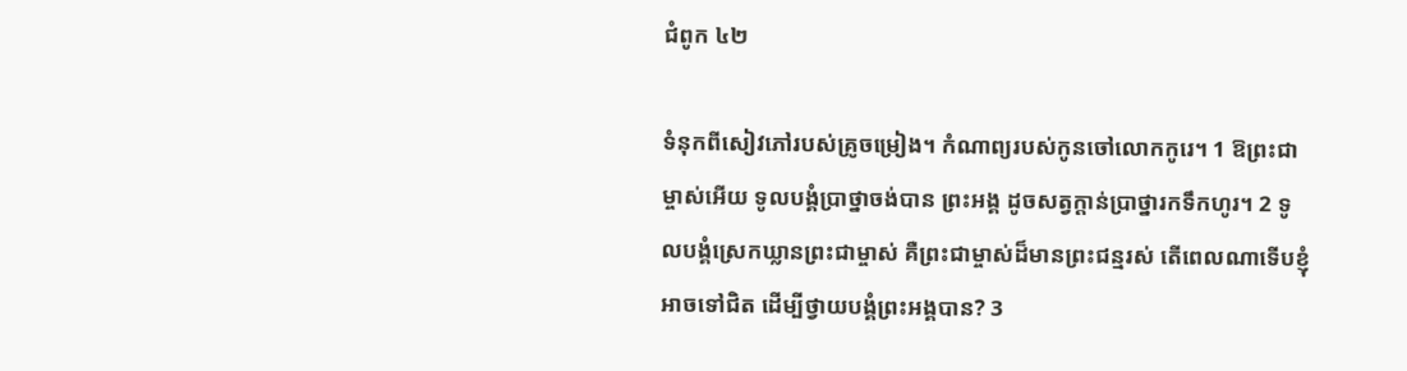ជំពូក ៤២

ទំនុកពីសៀវភៅរបស់គ្រូចម្រៀង។ កំណាព្យរបស់កូនចៅលោកកូរេ។ 1 ឱព្រះ‌ជាម្ចាស់អើយ ទូលបង្គំប្រាថ្នាចង់បាន ព្រះអង្គ ដូចសត្វក្តាន់ប្រាថ្នារកទឹកហូរ។ 2 ទូលបង្គំស្រេកឃ្លានព្រះ‌ជាម្ចាស់ គឺព្រះ‌ជាម្ចាស់ដ៏មានព្រះ‌ជន្មរស់ តើពេលណាទើបខ្ញុំអាចទៅជិត ដើម្បីថ្វាយ‌បង្គំព្រះអង្គបាន? 3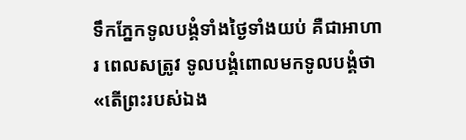ទឹកភ្នែកទូលបង្គំទាំងថ្ងៃទាំងយប់ គឺជាអាហារ ពេលសត្រូវ ទូលបង្គំពោលមកទូលបង្គំថា «តើព្រះរបស់ឯង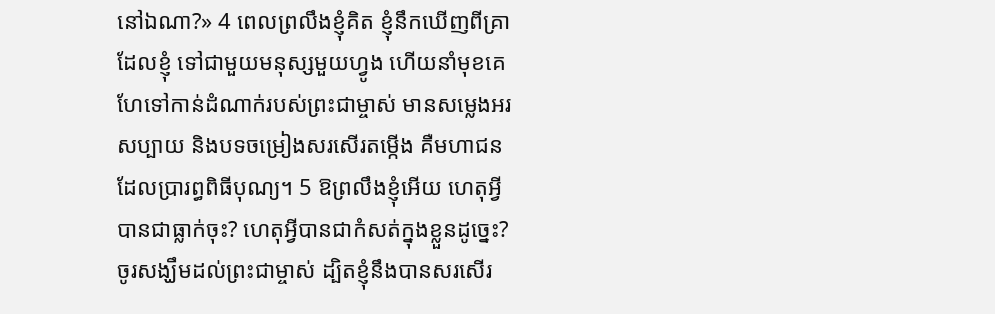នៅឯណា?» 4 ពេលព្រលឹងខ្ញុំគិត ខ្ញុំនឹកឃើញពីគ្រាដែលខ្ញុំ ទៅជាមួយមនុស្សមួយហ្វូង ហើយនាំមុខគេ ហែទៅកាន់ដំណាក់របស់ព្រះជាម្ចាស់ មានសម្លេងអរសប្បាយ និងបទចម្រៀងសរសើរតម្កើង គឺមហាជនដែលប្រារព្ធពិធីបុណ្យ។ 5 ឱព្រលឹងខ្ញុំអើយ ហេតុអ្វីបានជាធ្លាក់ចុះ? ហេតុអ្វីបានជាកំសត់ក្នុងខ្លួនដូច្នេះ? ចូរសង្ឃឹមដល់ព្រះជាម្ចាស់ ដ្បិតខ្ញុំនឹងបានសរសើរ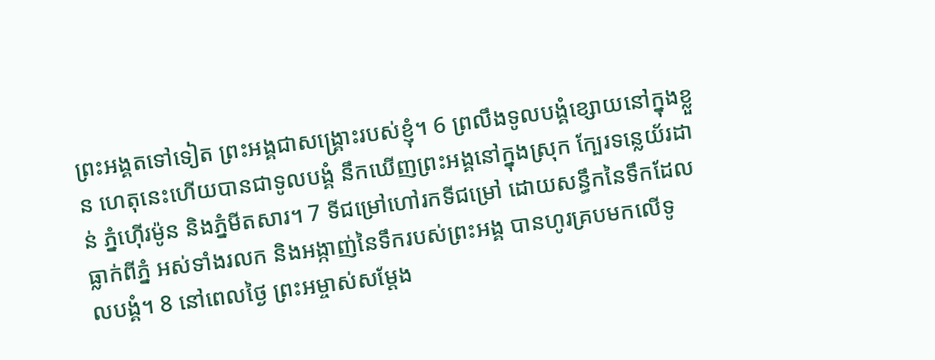ព្រះ‌អង្គតទៅទៀត ព្រះ‌អង្គជាសង្គ្រោះរបស់ខ្ញុំ។ 6 ព្រលឹងទូល‌បង្គំខ្សោយនៅក្នុងខ្លួន ហេតុនេះហើយបានជាទូល‌បង្គំ នឹកឃើញព្រះ‌អង្គនៅក្នុងស្រុក ក្បែរទន្លេយ័រដាន់ ភ្នំហ៊ើរម៉ូន និងភ្នំមីតសារ។ 7 ទីជម្រៅហៅរកទីជម្រៅ ដោយសន្ធឹកនៃទឹកដែលធ្លាក់ពីភ្នំ អស់ទាំងរលក និងអង្កាញ់នៃទឹករបស់ព្រះ‌អង្គ បានហូរគ្របមកលើទូល‌បង្គំ។ 8 នៅពេលថ្ងៃ ព្រះ‌អម្ចាស់សម្ដែង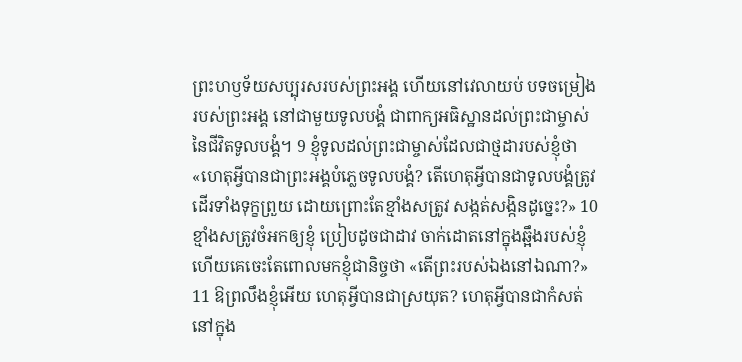ព្រះ‌ហឫ‌ទ័យសប្បុរសរបស់ព្រះ‌អង្គ ហើយនៅវេលាយប់ បទចម្រៀងរបស់ព្រះ‌អង្គ នៅជាមួយទូល‌បង្គំ ជាពាក្យអធិស្ឋានដល់ព្រះជាម្ចាស់នៃជីវិតទូល‌បង្គំ។ 9 ខ្ញុំទូលដល់ព្រះជាម្ចាស់ដែលជាថ្មដារបស់ខ្ញុំថា «ហេតុអ្វីបានជាព្រះ‌អង្គបំភ្លេចទូល‌បង្គំ? តើហេតុអ្វីបានជាទូល‌បង្គំត្រូវដើរទាំងទុក្ខព្រួយ ដោយព្រោះតែខ្មាំងសត្រូវ សង្កត់‌សង្កិនដូច្នេះ?» 10 ខ្មាំងសត្រូវចំអកឲ្យខ្ញុំ ប្រៀបដូចជាដាវ ចាក់ដោតនៅក្នុងឆ្អឹងរបស់ខ្ញុំ ហើយគេចេះតែពោលមកខ្ញុំជា‌និច្ចថា «តើព្រះរបស់ឯងនៅឯណា?» 11 ឱព្រលឹងខ្ញុំអើយ ហេតុអ្វីបានជាស្រយុត? ហេតុអ្វីបានជាកំសត់នៅក្នុង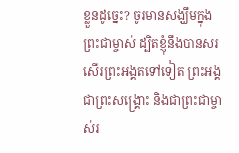ខ្លួនដូច្នេះ? ចូរមានសង្ឃឹមក្នុងព្រះជាម្ចាស់ ដ្បិតខ្ញុំនឹងបានសរសើរព្រះ‌អង្គតទៅទៀត ព្រះ‌អង្គជាព្រះសង្គ្រោះ និងជាព្រះជាម្ចាស់រ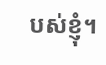បស់ខ្ញុំ។